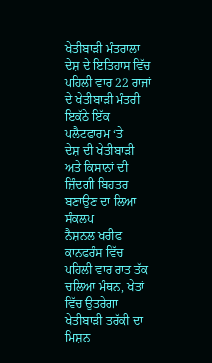ਖੇਤੀਬਾੜੀ ਮੰਤਰਾਲਾ
ਦੇਸ਼ ਦੇ ਇਤਿਹਾਸ ਵਿੱਚ ਪਹਿਲੀ ਵਾਰ 22 ਰਾਜਾਂ ਦੇ ਖੇਤੀਬਾੜੀ ਮੰਤਰੀ ਇਕੱਠੇ ਇੱਕ ਪਲੈਟਫਾਰਮ ‘ਤੇ
ਦੇਸ਼ ਦੀ ਖੇਤੀਬਾੜੀ ਅਤੇ ਕਿਸਾਨਾਂ ਦੀ ਜ਼ਿੰਦਗੀ ਬਿਹਤਰ ਬਣਾਉਣ ਦਾ ਲਿਆ ਸੰਕਲਪ
ਨੈਸ਼ਨਲ ਖਰੀਫ ਕਾਨਫਰੰਸ ਵਿੱਚ ਪਹਿਲੀ ਵਾਰ ਰਾਤ ਤੱਕ ਚਲਿਆ ਮੰਥਨ, ਖੇਤਾਂ ਵਿੱਚ ਉਤਰੇਗਾ ਖੇਤੀਬਾੜੀ ਤਰੱਕੀ ਦਾ ਮਿਸ਼ਨ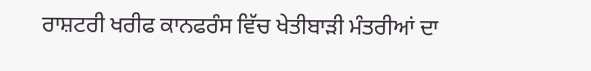ਰਾਸ਼ਟਰੀ ਖਰੀਫ ਕਾਨਫਰੰਸ ਵਿੱਚ ਖੇਤੀਬਾੜੀ ਮੰਤਰੀਆਂ ਦਾ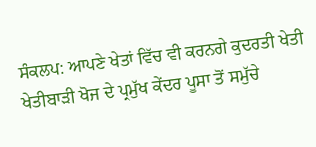ਸੰਕਲਪ: ਆਪਣੇ ਖੇਤਾਂ ਵਿੱਚ ਵੀ ਕਰਨਗੇ ਕੁਦਰਤੀ ਖੇਤੀ
ਖੇਤੀਬਾੜੀ ਖੋਜ ਦੇ ਪ੍ਰਮੁੱਖ ਕੇਂਦਰ ਪੂਸਾ ਤੋਂ ਸਮੁੱਚੇ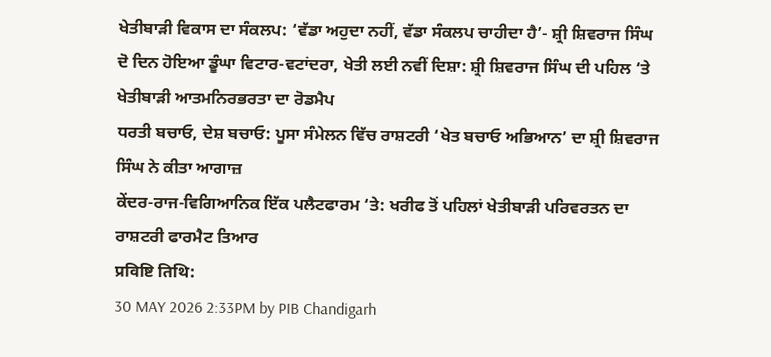ਖੇਤੀਬਾੜੀ ਵਿਕਾਸ ਦਾ ਸੰਕਲਪ: ‘ਵੱਡਾ ਅਹੁਦਾ ਨਹੀਂ, ਵੱਡਾ ਸੰਕਲਪ ਚਾਹੀਦਾ ਹੈ’- ਸ਼੍ਰੀ ਸ਼ਿਵਰਾਜ ਸਿੰਘ
ਦੋ ਦਿਨ ਹੋਇਆ ਡੂੰਘਾ ਵਿਟਾਰ-ਵਟਾਂਦਰਾ, ਖੇਤੀ ਲਈ ਨਵੀਂ ਦਿਸ਼ਾ: ਸ਼੍ਰੀ ਸ਼ਿਵਰਾਜ ਸਿੰਘ ਦੀ ਪਹਿਲ ‘ਤੇ ਖੇਤੀਬਾੜੀ ਆਤਮਨਿਰਭਰਤਾ ਦਾ ਰੋਡਮੈਪ
ਧਰਤੀ ਬਚਾਓ, ਦੇਸ਼ ਬਚਾਓ: ਪੂਸਾ ਸੰਮੇਲਨ ਵਿੱਚ ਰਾਸ਼ਟਰੀ ‘ਖੇਤ ਬਚਾਓ ਅਭਿਆਨ’ ਦਾ ਸ਼੍ਰੀ ਸ਼ਿਵਰਾਜ ਸਿੰਘ ਨੇ ਕੀਤਾ ਆਗਾਜ਼
ਕੇਂਦਰ-ਰਾਜ-ਵਿਗਿਆਨਿਕ ਇੱਕ ਪਲੈਟਫਾਰਮ ‘ਤੇ: ਖਰੀਫ ਤੋਂ ਪਹਿਲਾਂ ਖੇਤੀਬਾੜੀ ਪਰਿਵਰਤਨ ਦਾ ਰਾਸ਼ਟਰੀ ਫਾਰਮੈਟ ਤਿਆਰ
प्रविष्टि तिथि:
30 MAY 2026 2:33PM by PIB Chandigarh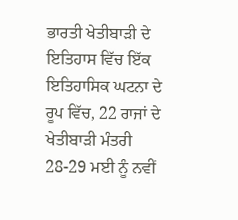ਭਾਰਤੀ ਖੇਤੀਬਾੜੀ ਦੇ ਇਤਿਹਾਸ ਵਿੱਚ ਇੱਕ ਇਤਿਹਾਸਿਕ ਘਟਨਾ ਦੇ ਰੂਪ ਵਿੱਚ, 22 ਰਾਜਾਂ ਦੇ ਖੇਤੀਬਾੜੀ ਮੰਤਰੀ 28-29 ਮਈ ਨੂੰ ਨਵੀਂ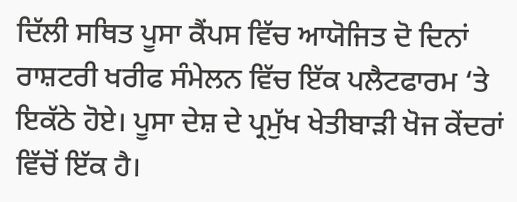ਦਿੱਲੀ ਸਥਿਤ ਪੂਸਾ ਕੈਂਪਸ ਵਿੱਚ ਆਯੋਜਿਤ ਦੋ ਦਿਨਾਂ ਰਾਸ਼ਟਰੀ ਖਰੀਫ ਸੰਮੇਲਨ ਵਿੱਚ ਇੱਕ ਪਲੈਟਫਾਰਮ ‘ਤੇ ਇਕੱਠੇ ਹੋਏ। ਪੂਸਾ ਦੇਸ਼ ਦੇ ਪ੍ਰਮੁੱਖ ਖੇਤੀਬਾੜੀ ਖੋਜ ਕੇਂਦਰਾਂ ਵਿੱਚੋਂ ਇੱਕ ਹੈ।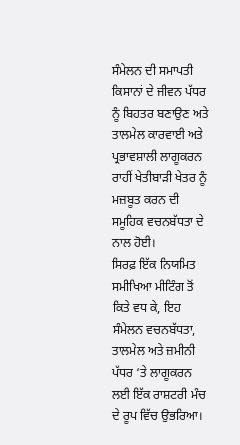ਸੰਮੇਲਨ ਦੀ ਸਮਾਪਤੀ ਕਿਸਾਨਾਂ ਦੇ ਜੀਵਨ ਪੱਧਰ ਨੂੰ ਬਿਹਤਰ ਬਣਾਉਣ ਅਤੇ ਤਾਲਮੇਲ ਕਾਰਵਾਈ ਅਤੇ ਪ੍ਰਭਾਵਸ਼ਾਲੀ ਲਾਗੂਕਰਨ ਰਾਹੀਂ ਖੇਤੀਬਾੜੀ ਖੇਤਰ ਨੂੰ ਮਜ਼ਬੂਤ ਕਰਨ ਦੀ ਸਮੂਹਿਕ ਵਚਨਬੱਧਤਾ ਦੇ ਨਾਲ ਹੋਈ।
ਸਿਰਫ਼ ਇੱਕ ਨਿਯਮਿਤ ਸਮੀਖਿਆ ਮੀਟਿੰਗ ਤੋਂ ਕਿਤੇ ਵਧ ਕੇ, ਇਹ ਸੰਮੇਲਨ ਵਚਨਬੱਧਤਾ, ਤਾਲਮੇਲ ਅਤੇ ਜ਼ਮੀਨੀ ਪੱਧਰ ‘ਤੇ ਲਾਗੂਕਰਨ ਲਈ ਇੱਕ ਰਾਸ਼ਟਰੀ ਮੰਚ ਦੇ ਰੂਪ ਵਿੱਚ ਉਭਰਿਆ।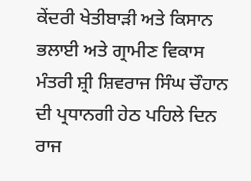ਕੇਂਦਰੀ ਖੇਤੀਬਾੜੀ ਅਤੇ ਕਿਸਾਨ ਭਲਾਈ ਅਤੇ ਗ੍ਰਾਮੀਣ ਵਿਕਾਸ ਮੰਤਰੀ ਸ਼੍ਰੀ ਸ਼ਿਵਰਾਜ ਸਿੰਘ ਚੌਹਾਨ ਦੀ ਪ੍ਰਧਾਨਗੀ ਹੇਠ ਪਹਿਲੇ ਦਿਨ ਰਾਜ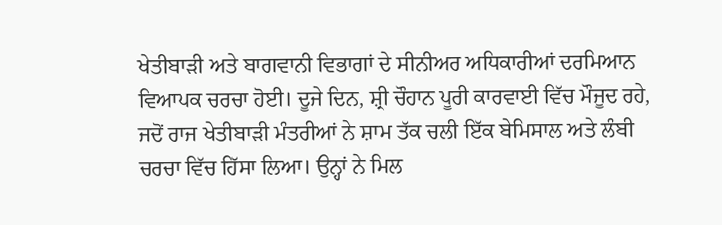ਖੇਤੀਬਾੜੀ ਅਤੇ ਬਾਗਵਾਨੀ ਵਿਭਾਗਾਂ ਦੇ ਸੀਨੀਅਰ ਅਧਿਕਾਰੀਆਂ ਦਰਮਿਆਨ ਵਿਆਪਕ ਚਰਚਾ ਹੋਈ। ਦੂਜੇ ਦਿਨ, ਸ਼੍ਰੀ ਚੌਹਾਨ ਪੂਰੀ ਕਾਰਵਾਈ ਵਿੱਚ ਮੌਜੂਦ ਰਹੇ, ਜਦੋਂ ਰਾਜ ਖੇਤੀਬਾੜੀ ਮੰਤਰੀਆਂ ਨੇ ਸ਼ਾਮ ਤੱਕ ਚਲੀ ਇੱਕ ਬੇਮਿਸਾਲ ਅਤੇ ਲੰਬੀ ਚਰਚਾ ਵਿੱਚ ਹਿੱਸਾ ਲਿਆ। ਉਨ੍ਹਾਂ ਨੇ ਮਿਲ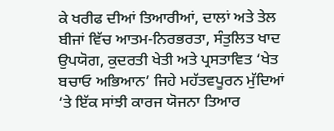ਕੇ ਖਰੀਫ ਦੀਆਂ ਤਿਆਰੀਆਂ, ਦਾਲਾਂ ਅਤੇ ਤੇਲ ਬੀਜਾਂ ਵਿੱਚ ਆਤਮ-ਨਿਰਭਰਤਾ, ਸੰਤੁਲਿਤ ਖਾਦ ਉਪਯੋਗ, ਕੁਦਰਤੀ ਖੇਤੀ ਅਤੇ ਪ੍ਰਸਤਾਵਿਤ ‘ਖੇਤ ਬਚਾਓ ਅਭਿਆਨ’ ਜਿਹੇ ਮਹੱਤਵਪੂਰਨ ਮੁੱਦਿਆਂ ‘ਤੇ ਇੱਕ ਸਾਂਝੀ ਕਾਰਜ ਯੋਜਨਾ ਤਿਆਰ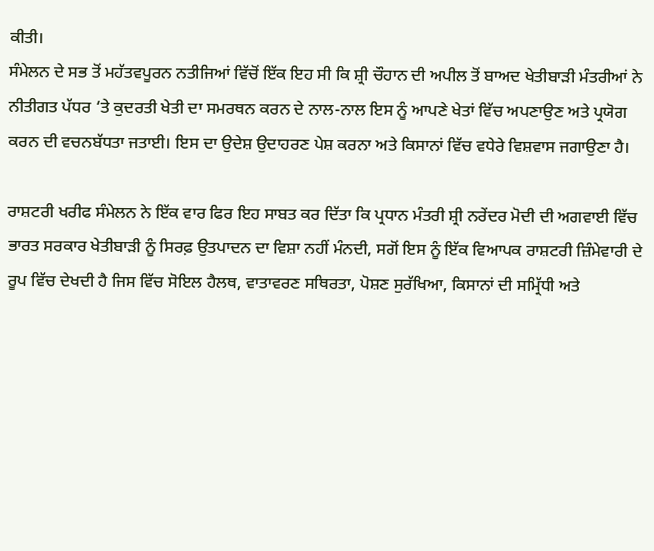ਕੀਤੀ।
ਸੰਮੇਲਨ ਦੇ ਸਭ ਤੋਂ ਮਹੱਤਵਪੂਰਨ ਨਤੀਜਿਆਂ ਵਿੱਚੋਂ ਇੱਕ ਇਹ ਸੀ ਕਿ ਸ਼੍ਰੀ ਚੌਹਾਨ ਦੀ ਅਪੀਲ ਤੋਂ ਬਾਅਦ ਖੇਤੀਬਾੜੀ ਮੰਤਰੀਆਂ ਨੇ ਨੀਤੀਗਤ ਪੱਧਰ ‘ਤੇ ਕੁਦਰਤੀ ਖੇਤੀ ਦਾ ਸਮਰਥਨ ਕਰਨ ਦੇ ਨਾਲ-ਨਾਲ ਇਸ ਨੂੰ ਆਪਣੇ ਖੇਤਾਂ ਵਿੱਚ ਅਪਣਾਉਣ ਅਤੇ ਪ੍ਰਯੋਗ ਕਰਨ ਦੀ ਵਚਨਬੱਧਤਾ ਜਤਾਈ। ਇਸ ਦਾ ਉਦੇਸ਼ ਉਦਾਹਰਣ ਪੇਸ਼ ਕਰਨਾ ਅਤੇ ਕਿਸਾਨਾਂ ਵਿੱਚ ਵਧੇਰੇ ਵਿਸ਼ਵਾਸ ਜਗਾਉਣਾ ਹੈ।

ਰਾਸ਼ਟਰੀ ਖਰੀਫ ਸੰਮੇਲਨ ਨੇ ਇੱਕ ਵਾਰ ਫਿਰ ਇਹ ਸਾਬਤ ਕਰ ਦਿੱਤਾ ਕਿ ਪ੍ਰਧਾਨ ਮੰਤਰੀ ਸ਼੍ਰੀ ਨਰੇਂਦਰ ਮੋਦੀ ਦੀ ਅਗਵਾਈ ਵਿੱਚ ਭਾਰਤ ਸਰਕਾਰ ਖੇਤੀਬਾੜੀ ਨੂੰ ਸਿਰਫ਼ ਉਤਪਾਦਨ ਦਾ ਵਿਸ਼ਾ ਨਹੀਂ ਮੰਨਦੀ, ਸਗੋਂ ਇਸ ਨੂੰ ਇੱਕ ਵਿਆਪਕ ਰਾਸ਼ਟਰੀ ਜ਼ਿੰਮੇਵਾਰੀ ਦੇ ਰੂਪ ਵਿੱਚ ਦੇਖਦੀ ਹੈ ਜਿਸ ਵਿੱਚ ਸੋਇਲ ਹੈਲਥ, ਵਾਤਾਵਰਣ ਸਥਿਰਤਾ, ਪੋਸ਼ਣ ਸੁਰੱਖਿਆ, ਕਿਸਾਨਾਂ ਦੀ ਸਮ੍ਰਿੱਧੀ ਅਤੇ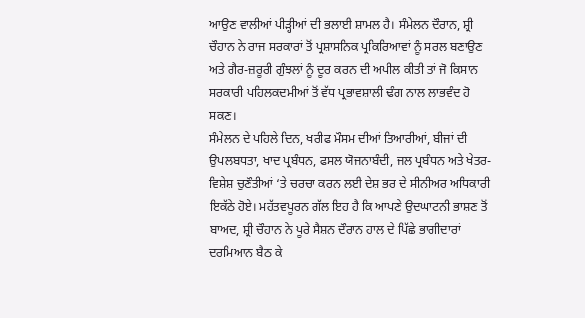ਆਉਣ ਵਾਲੀਆਂ ਪੀੜ੍ਹੀਆਂ ਦੀ ਭਲਾਈ ਸ਼ਾਮਲ ਹੈ। ਸੰਮੇਲਨ ਦੌਰਾਨ, ਸ਼੍ਰੀ ਚੌਹਾਨ ਨੇ ਰਾਜ ਸਰਕਾਰਾਂ ਤੋਂ ਪ੍ਰਸ਼ਾਸਨਿਕ ਪ੍ਰਕਿਰਿਆਵਾਂ ਨੂੰ ਸਰਲ ਬਣਾਉਣ ਅਤੇ ਗੈਰ-ਜ਼ਰੂਰੀ ਗੁੰਝਲਾਂ ਨੂੰ ਦੂਰ ਕਰਨ ਦੀ ਅਪੀਲ ਕੀਤੀ ਤਾਂ ਜੋ ਕਿਸਾਨ ਸਰਕਾਰੀ ਪਹਿਲਕਦਮੀਆਂ ਤੋਂ ਵੱਧ ਪ੍ਰਭਾਵਸ਼ਾਲੀ ਢੰਗ ਨਾਲ ਲਾਭਵੰਦ ਹੋ ਸਕਣ।
ਸੰਮੇਲਨ ਦੇ ਪਹਿਲੇ ਦਿਨ, ਖਰੀਫ ਮੌਸਮ ਦੀਆਂ ਤਿਆਰੀਆਂ, ਬੀਜਾਂ ਦੀ ਉਪਲਬਧਤਾ, ਖਾਦ ਪ੍ਰਬੰਧਨ, ਫਸਲ ਯੋਜਨਾਬੰਦੀ, ਜਲ ਪ੍ਰਬੰਧਨ ਅਤੇ ਖੇਤਰ-ਵਿਸ਼ੇਸ਼ ਚੁਣੌਤੀਆਂ ‘ਤੇ ਚਰਚਾ ਕਰਨ ਲਈ ਦੇਸ਼ ਭਰ ਦੇ ਸੀਨੀਅਰ ਅਧਿਕਾਰੀ ਇਕੱਠੇ ਹੋਏ। ਮਹੱਤਵਪੂਰਨ ਗੱਲ ਇਹ ਹੈ ਕਿ ਆਪਣੇ ਉਦਘਾਟਨੀ ਭਾਸ਼ਣ ਤੋਂ ਬਾਅਦ, ਸ਼੍ਰੀ ਚੌਹਾਨ ਨੇ ਪੂਰੇ ਸੈਸ਼ਨ ਦੌਰਾਨ ਹਾਲ ਦੇ ਪਿੱਛੇ ਭਾਗੀਦਾਰਾਂ ਦਰਮਿਆਨ ਬੈਠ ਕੇ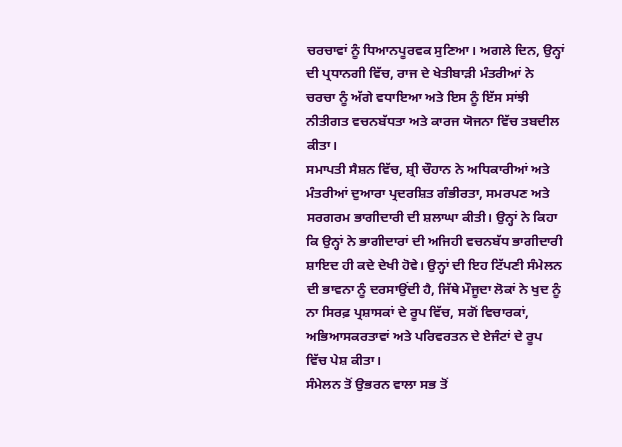ਚਰਚਾਵਾਂ ਨੂੰ ਧਿਆਨਪੂਰਵਕ ਸੁਣਿਆ। ਅਗਲੇ ਦਿਨ, ਉਨ੍ਹਾਂ ਦੀ ਪ੍ਰਧਾਨਗੀ ਵਿੱਚ, ਰਾਜ ਦੇ ਖੇਤੀਬਾੜੀ ਮੰਤਰੀਆਂ ਨੇ ਚਰਚਾ ਨੂੰ ਅੱਗੇ ਵਧਾਇਆ ਅਤੇ ਇਸ ਨੂੰ ਇੱਸ ਸਾਂਝੀ ਨੀਤੀਗਤ ਵਚਨਬੱਧਤਾ ਅਤੇ ਕਾਰਜ ਯੋਜਨਾ ਵਿੱਚ ਤਬਦੀਲ ਕੀਤਾ।
ਸਮਾਪਤੀ ਸੈਸ਼ਨ ਵਿੱਚ, ਸ਼੍ਰੀ ਚੌਹਾਨ ਨੇ ਅਧਿਕਾਰੀਆਂ ਅਤੇ ਮੰਤਰੀਆਂ ਦੁਆਰਾ ਪ੍ਰਦਰਸ਼ਿਤ ਗੰਭੀਰਤਾ, ਸਮਰਪਣ ਅਤੇ ਸਰਗਰਮ ਭਾਗੀਦਾਰੀ ਦੀ ਸ਼ਲਾਘਾ ਕੀਤੀ। ਉਨ੍ਹਾਂ ਨੇ ਕਿਹਾ ਕਿ ਉਨ੍ਹਾਂ ਨੇ ਭਾਗੀਦਾਰਾਂ ਦੀ ਅਜਿਹੀ ਵਚਨਬੱਧ ਭਾਗੀਦਾਰੀ ਸ਼ਾਇਦ ਹੀ ਕਦੇ ਦੇਖੀ ਹੋਵੇ। ਉਨ੍ਹਾਂ ਦੀ ਇਹ ਟਿੱਪਣੀ ਸੰਮੇਲਨ ਦੀ ਭਾਵਨਾ ਨੂੰ ਦਰਸਾਉਂਦੀ ਹੈ, ਜਿੱਥੇ ਮੌਜੂਦਾ ਲੋਕਾਂ ਨੇ ਖੁਦ ਨੂੰ ਨਾ ਸਿਰਫ਼ ਪ੍ਰਸ਼ਾਸਕਾਂ ਦੇ ਰੂਪ ਵਿੱਚ, ਸਗੋਂ ਵਿਚਾਰਕਾਂ, ਅਭਿਆਸਕਰਤਾਵਾਂ ਅਤੇ ਪਰਿਵਰਤਨ ਦੇ ਏਜੰਟਾਂ ਦੇ ਰੂਪ ਵਿੱਚ ਪੇਸ਼ ਕੀਤਾ।
ਸੰਮੇਲਨ ਤੋਂ ਉਭਰਨ ਵਾਲਾ ਸਭ ਤੋਂ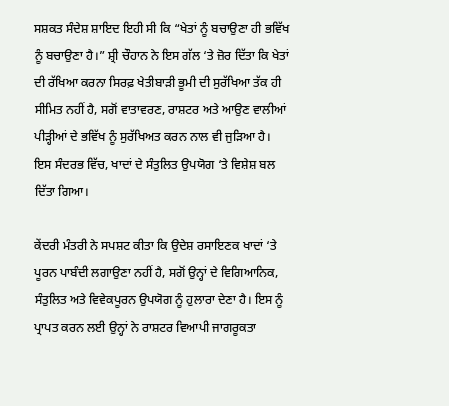ਸਸ਼ਕਤ ਸੰਦੇਸ਼ ਸ਼ਾਇਦ ਇਹੀ ਸੀ ਕਿ “ਖੇਤਾਂ ਨੂੰ ਬਚਾਉਣਾ ਹੀ ਭਵਿੱਖ ਨੂੰ ਬਚਾਉਣਾ ਹੈ।” ਸ਼੍ਰੀ ਚੌਹਾਨ ਨੇ ਇਸ ਗੱਲ ‘ਤੇ ਜ਼ੋਰ ਦਿੱਤਾ ਕਿ ਖੇਤਾਂ ਦੀ ਰੱਖਿਆ ਕਰਨਾ ਸਿਰਫ਼ ਖੇਤੀਬਾੜੀ ਭੂਮੀ ਦੀ ਸੁਰੱਖਿਆ ਤੱਕ ਹੀ ਸੀਮਿਤ ਨਹੀਂ ਹੈ, ਸਗੋਂ ਵਾਤਾਵਰਣ, ਰਾਸ਼ਟਰ ਅਤੇ ਆਉਣ ਵਾਲੀਆਂ ਪੀੜ੍ਹੀਆਂ ਦੇ ਭਵਿੱਖ ਨੂੰ ਸੁਰੱਖਿਅਤ ਕਰਨ ਨਾਲ ਵੀ ਜੁੜਿਆ ਹੈ। ਇਸ ਸੰਦਰਭ ਵਿੱਚ, ਖਾਦਾਂ ਦੇ ਸੰਤੁਲਿਤ ਉਪਯੋਗ ‘ਤੇ ਵਿਸ਼ੇਸ਼ ਬਲ ਦਿੱਤਾ ਗਿਆ।

ਕੇਂਦਰੀ ਮੰਤਰੀ ਨੇ ਸਪਸ਼ਟ ਕੀਤਾ ਕਿ ਉਦੇਸ਼ ਰਸਾਇਣਕ ਖਾਦਾਂ ‘ਤੇ ਪੂਰਨ ਪਾਬੰਦੀ ਲਗਾਉਣਾ ਨਹੀਂ ਹੈ, ਸਗੋਂ ਉਨ੍ਹਾਂ ਦੇ ਵਿਗਿਆਨਿਕ, ਸੰਤੁਲਿਤ ਅਤੇ ਵਿਵੇਕਪੂਰਨ ਉਪਯੋਗ ਨੂੰ ਹੁਲਾਰਾ ਦੇਣਾ ਹੈ। ਇਸ ਨੂੰ ਪ੍ਰਾਪਤ ਕਰਨ ਲਈ ਉਨ੍ਹਾਂ ਨੇ ਰਾਸ਼ਟਰ ਵਿਆਪੀ ਜਾਗਰੂਕਤਾ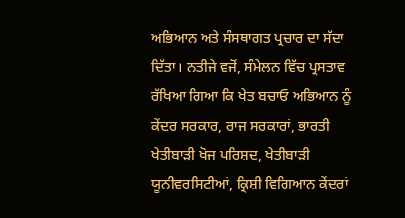ਅਭਿਆਨ ਅਤੇ ਸੰਸਥਾਗਤ ਪ੍ਰਚਾਰ ਦਾ ਸੱਦਾ ਦਿੱਤਾ। ਨਤੀਜੇ ਵਜੋਂ, ਸੰਮੇਲਨ ਵਿੱਚ ਪ੍ਰਸਤਾਵ ਰੱਖਿਆ ਗਿਆ ਕਿ ਖੇਤ ਬਚਾਓ ਅਭਿਆਨ ਨੂੰ ਕੇਂਦਰ ਸਰਕਾਰ, ਰਾਜ ਸਰਕਾਰਾਂ, ਭਾਰਤੀ ਖੇਤੀਬਾੜੀ ਖੋਜ ਪਰਿਸ਼ਦ, ਖੇਤੀਬਾੜੀ ਯੂਨੀਵਰਸਿਟੀਆਂ, ਕ੍ਰਿਸ਼ੀ ਵਿਗਿਆਨ ਕੇਂਦਰਾਂ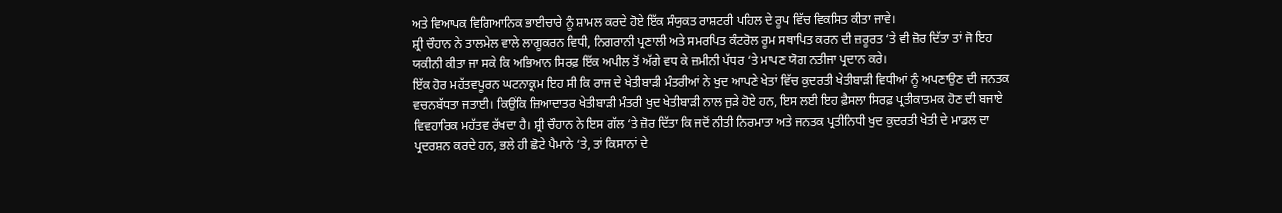ਅਤੇ ਵਿਆਪਕ ਵਿਗਿਆਨਿਕ ਭਾਈਚਾਰੇ ਨੂੰ ਸ਼ਾਮਲ ਕਰਦੇ ਹੋਏ ਇੱਕ ਸੰਯੁਕਤ ਰਾਸ਼ਟਰੀ ਪਹਿਲ ਦੇ ਰੂਪ ਵਿੱਚ ਵਿਕਸਿਤ ਕੀਤਾ ਜਾਵੇ।
ਸ਼੍ਰੀ ਚੌਹਾਨ ਨੇ ਤਾਲਮੇਲ ਵਾਲੇ ਲਾਗੂਕਰਨ ਵਿਧੀ, ਨਿਗਰਾਨੀ ਪ੍ਰਣਾਲੀ ਅਤੇ ਸਮਰਪਿਤ ਕੰਟਰੋਲ ਰੂਮ ਸਥਾਪਿਤ ਕਰਨ ਦੀ ਜ਼ਰੂਰਤ ‘ਤੇ ਵੀ ਜ਼ੋਰ ਦਿੱਤਾ ਤਾਂ ਜੋ ਇਹ ਯਕੀਨੀ ਕੀਤਾ ਜਾ ਸਕੇ ਕਿ ਅਭਿਆਨ ਸਿਰਫ਼ ਇੱਕ ਅਪੀਲ ਤੋਂ ਅੱਗੇ ਵਧ ਕੇ ਜ਼ਮੀਨੀ ਪੱਧਰ ‘ਤੇ ਮਾਪਣ ਯੋਗ ਨਤੀਜਾ ਪ੍ਰਦਾਨ ਕਰੇ।
ਇੱਕ ਹੋਰ ਮਹੱਤਵਪੂਰਨ ਘਟਨਾਕ੍ਰਮ ਇਹ ਸੀ ਕਿ ਰਾਜ ਦੇ ਖੇਤੀਬਾੜੀ ਮੰਤਰੀਆਂ ਨੇ ਖੁਦ ਆਪਣੇ ਖੇਤਾਂ ਵਿੱਚ ਕੁਦਰਤੀ ਖੇਤੀਬਾੜੀ ਵਿਧੀਆਂ ਨੂੰ ਅਪਣਾਉਣ ਦੀ ਜਨਤਕ ਵਚਨਬੱਧਤਾ ਜਤਾਈ। ਕਿਉਂਕਿ ਜ਼ਿਆਦਾਤਰ ਖੇਤੀਬਾੜੀ ਮੰਤਰੀ ਖੁਦ ਖੇਤੀਬਾੜੀ ਨਾਲ ਜੁੜੇ ਹੋਏ ਹਨ, ਇਸ ਲਈ ਇਹ ਫ਼ੈਸਲਾ ਸਿਰਫ਼ ਪ੍ਰਤੀਕਾਤਮਕ ਹੋਣ ਦੀ ਬਜਾਏ ਵਿਵਹਾਰਿਕ ਮਹੱਤਵ ਰੱਖਦਾ ਹੈ। ਸ਼੍ਰੀ ਚੌਹਾਨ ਨੇ ਇਸ ਗੱਲ ‘ਤੇ ਜ਼ੋਰ ਦਿੱਤਾ ਕਿ ਜਦੋਂ ਨੀਤੀ ਨਿਰਮਾਤਾ ਅਤੇ ਜਨਤਕ ਪ੍ਰਤੀਨਿਧੀ ਖੁਦ ਕੁਦਰਤੀ ਖੇਤੀ ਦੇ ਮਾਡਲ ਦਾ ਪ੍ਰਦਰਸ਼ਨ ਕਰਦੇ ਹਨ, ਭਲੇ ਹੀ ਛੋਟੇ ਪੈਮਾਨੇ ‘ਤੇ, ਤਾਂ ਕਿਸਾਨਾਂ ਦੇ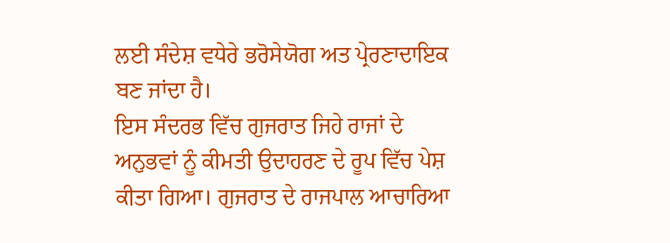ਲਈ ਸੰਦੇਸ਼ ਵਧੇਰੇ ਭਰੋਸੇਯੋਗ ਅਤ ਪ੍ਰੇਰਣਾਦਾਇਕ ਬਣ ਜਾਂਦਾ ਹੈ।
ਇਸ ਸੰਦਰਭ ਵਿੱਚ ਗੁਜਰਾਤ ਜਿਹੇ ਰਾਜਾਂ ਦੇ ਅਨੁਭਵਾਂ ਨੂੰ ਕੀਮਤੀ ਉਦਾਹਰਣ ਦੇ ਰੂਪ ਵਿੱਚ ਪੇਸ਼ ਕੀਤਾ ਗਿਆ। ਗੁਜਰਾਤ ਦੇ ਰਾਜਪਾਲ ਆਚਾਰਿਆ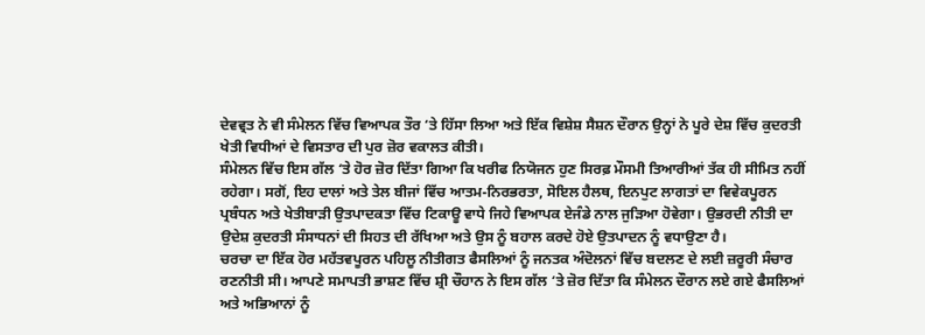ਦੇਵਵ੍ਰਤ ਨੇ ਵੀ ਸੰਮੇਲਨ ਵਿੱਚ ਵਿਆਪਕ ਤੌਰ ‘ਤੇ ਹਿੱਸਾ ਲਿਆ ਅਤੇ ਇੱਕ ਵਿਸ਼ੇਸ਼ ਸੈਸ਼ਨ ਦੌਰਾਨ ਉਨ੍ਹਾਂ ਨੇ ਪੂਰੇ ਦੇਸ਼ ਵਿੱਚ ਕੁਦਰਤੀ ਖੇਤੀ ਵਿਧੀਆਂ ਦੇ ਵਿਸਤਾਰ ਦੀ ਪੁਰ ਜ਼ੋਰ ਵਕਾਲਤ ਕੀਤੀ।
ਸੰਮੇਲਨ ਵਿੱਚ ਇਸ ਗੱਲ ‘ਤੇ ਹੋਰ ਜ਼ੋਰ ਦਿੱਤਾ ਗਿਆ ਕਿ ਖਰੀਫ ਨਿਯੋਜਨ ਹੁਣ ਸਿਰਫ਼ ਮੌਸਮੀ ਤਿਆਰੀਆਂ ਤੱਕ ਹੀ ਸੀਮਿਤ ਨਹੀਂ ਰਹੇਗਾ। ਸਗੋਂ, ਇਹ ਦਾਲਾਂ ਅਤੇ ਤੇਲ ਬੀਜਾਂ ਵਿੱਚ ਆਤਮ-ਨਿਰਭਰਤਾ, ਸੋਇਲ ਹੈਲਥ, ਇਨਪੁਟ ਲਾਗਤਾਂ ਦਾ ਵਿਵੇਕਪੂਰਨ ਪ੍ਰਬੰਧਨ ਅਤੇ ਖੇਤੀਬਾੜੀ ਉਤਪਾਦਕਤਾ ਵਿੱਚ ਟਿਕਾਊ ਵਾਧੇ ਜਿਹੇ ਵਿਆਪਕ ਏਜੰਡੇ ਨਾਲ ਜੁੜਿਆ ਹੋਵੇਗਾ। ਉਭਰਦੀ ਨੀਤੀ ਦਾ ਉਦੇਸ਼ ਕੁਦਰਤੀ ਸੰਸਾਧਨਾਂ ਦੀ ਸਿਹਤ ਦੀ ਰੱਖਿਆ ਅਤੇ ਉਸ ਨੂੰ ਬਹਾਲ ਕਰਦੇ ਹੋਏ ਉਤਪਾਦਨ ਨੂੰ ਵਧਾਉਣਾ ਹੈ।
ਚਰਚਾ ਦਾ ਇੱਕ ਹੋਰ ਮਹੱਤਵਪੂਰਨ ਪਹਿਲੂ ਨੀਤੀਗਤ ਫੈਸਲਿਆਂ ਨੂੰ ਜਨਤਕ ਅੰਦੋਲਨਾਂ ਵਿੱਚ ਬਦਲਣ ਦੇ ਲਈ ਜ਼ਰੂਰੀ ਸੰਚਾਰ ਰਣਨੀਤੀ ਸੀ। ਆਪਣੇ ਸਮਾਪਤੀ ਭਾਸ਼ਣ ਵਿੱਚ ਸ਼੍ਰੀ ਚੌਹਾਨ ਨੇ ਇਸ ਗੱਲ ‘ਤੇ ਜ਼ੋਰ ਦਿੱਤਾ ਕਿ ਸੰਮੇਲਨ ਦੌਰਾਨ ਲਏ ਗਏ ਫੈਸਲਿਆਂ ਅਤੇ ਅਭਿਆਨਾਂ ਨੂੰ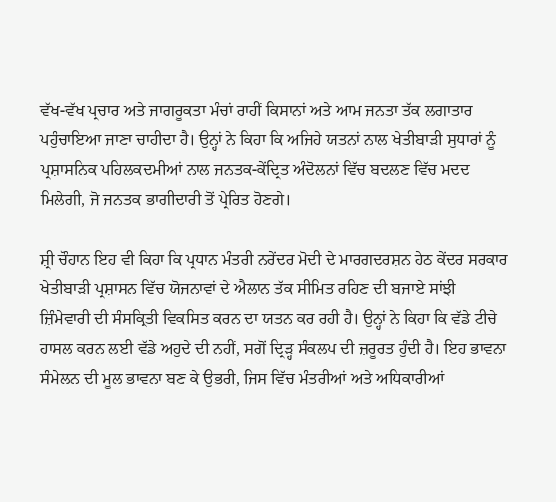ਵੱਖ-ਵੱਖ ਪ੍ਰਚਾਰ ਅਤੇ ਜਾਗਰੂਕਤਾ ਮੰਚਾਂ ਰਾਹੀਂ ਕਿਸਾਨਾਂ ਅਤੇ ਆਮ ਜਨਤਾ ਤੱਕ ਲਗਾਤਾਰ ਪਹੁੰਚਾਇਆ ਜਾਣਾ ਚਾਹੀਦਾ ਹੈ। ਉਨ੍ਹਾਂ ਨੇ ਕਿਹਾ ਕਿ ਅਜਿਹੇ ਯਤਨਾਂ ਨਾਲ ਖੇਤੀਬਾੜੀ ਸੁਧਾਰਾਂ ਨੂੰ ਪ੍ਰਸ਼ਾਸਨਿਕ ਪਹਿਲਕਦਮੀਆਂ ਨਾਲ ਜਨਤਕ-ਕੇਂਦ੍ਰਿਤ ਅੰਦੋਲਨਾਂ ਵਿੱਚ ਬਦਲਣ ਵਿੱਚ ਮਦਦ ਮਿਲੇਗੀ, ਜੋ ਜਨਤਕ ਭਾਗੀਦਾਰੀ ਤੋਂ ਪ੍ਰੇਰਿਤ ਹੋਣਗੇ।

ਸ਼੍ਰੀ ਚੌਹਾਨ ਇਹ ਵੀ ਕਿਹਾ ਕਿ ਪ੍ਰਧਾਨ ਮੰਤਰੀ ਨਰੇਂਦਰ ਮੋਦੀ ਦੇ ਮਾਰਗਦਰਸ਼ਨ ਹੇਠ ਕੇਂਦਰ ਸਰਕਾਰ ਖੇਤੀਬਾੜੀ ਪ੍ਰਸ਼ਾਸਨ ਵਿੱਚ ਯੋਜਨਾਵਾਂ ਦੇ ਐਲਾਨ ਤੱਕ ਸੀਮਿਤ ਰਹਿਣ ਦੀ ਬਜਾਏ ਸਾਂਝੀ ਜ਼ਿੰਮੇਵਾਰੀ ਦੀ ਸੰਸਕ੍ਰਿਤੀ ਵਿਕਸਿਤ ਕਰਨ ਦਾ ਯਤਨ ਕਰ ਰਹੀ ਹੈ। ਉਨ੍ਹਾਂ ਨੇ ਕਿਹਾ ਕਿ ਵੱਡੇ ਟੀਚੇ ਹਾਸਲ ਕਰਨ ਲਈ ਵੱਡੇ ਅਹੁਦੇ ਦੀ ਨਹੀਂ, ਸਗੋਂ ਦ੍ਰਿੜ੍ਹ ਸੰਕਲਪ ਦੀ ਜ਼ਰੂਰਤ ਹੁੰਦੀ ਹੈ। ਇਹ ਭਾਵਨਾ ਸੰਮੇਲਨ ਦੀ ਮੂਲ ਭਾਵਨਾ ਬਣ ਕੇ ਉਭਰੀ, ਜਿਸ ਵਿੱਚ ਮੰਤਰੀਆਂ ਅਤੇ ਅਧਿਕਾਰੀਆਂ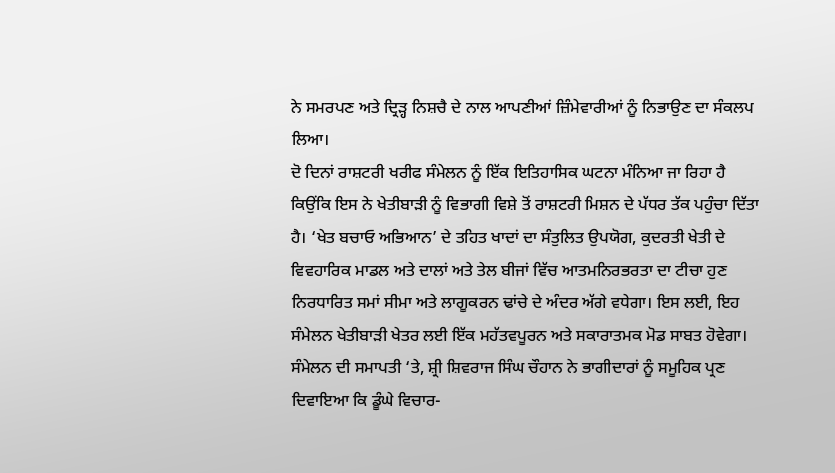ਨੇ ਸਮਰਪਣ ਅਤੇ ਦ੍ਰਿੜ੍ਹ ਨਿਸ਼ਚੈ ਦੇ ਨਾਲ ਆਪਣੀਆਂ ਜ਼ਿੰਮੇਵਾਰੀਆਂ ਨੂੰ ਨਿਭਾਉਣ ਦਾ ਸੰਕਲਪ ਲਿਆ।
ਦੋ ਦਿਨਾਂ ਰਾਸ਼ਟਰੀ ਖਰੀਫ ਸੰਮੇਲਨ ਨੂੰ ਇੱਕ ਇਤਿਹਾਸਿਕ ਘਟਨਾ ਮੰਨਿਆ ਜਾ ਰਿਹਾ ਹੈ ਕਿਉਂਕਿ ਇਸ ਨੇ ਖੇਤੀਬਾੜੀ ਨੂੰ ਵਿਭਾਗੀ ਵਿਸ਼ੇ ਤੋਂ ਰਾਸ਼ਟਰੀ ਮਿਸ਼ਨ ਦੇ ਪੱਧਰ ਤੱਕ ਪਹੁੰਚਾ ਦਿੱਤਾ ਹੈ। ‘ਖੇਤ ਬਚਾਓ ਅਭਿਆਨ’ ਦੇ ਤਹਿਤ ਖਾਦਾਂ ਦਾ ਸੰਤੁਲਿਤ ਉਪਯੋਗ, ਕੁਦਰਤੀ ਖੇਤੀ ਦੇ ਵਿਵਹਾਰਿਕ ਮਾਡਲ ਅਤੇ ਦਾਲਾਂ ਅਤੇ ਤੇਲ ਬੀਜਾਂ ਵਿੱਚ ਆਤਮਨਿਰਭਰਤਾ ਦਾ ਟੀਚਾ ਹੁਣ ਨਿਰਧਾਰਿਤ ਸਮਾਂ ਸੀਮਾ ਅਤੇ ਲਾਗੂਕਰਨ ਢਾਂਚੇ ਦੇ ਅੰਦਰ ਅੱਗੇ ਵਧੇਗਾ। ਇਸ ਲਈ, ਇਹ ਸੰਮੇਲਨ ਖੇਤੀਬਾੜੀ ਖੇਤਰ ਲਈ ਇੱਕ ਮਹੱਤਵਪੂਰਨ ਅਤੇ ਸਕਾਰਾਤਮਕ ਮੋਡ ਸਾਬਤ ਹੋਵੇਗਾ।
ਸੰਮੇਲਨ ਦੀ ਸਮਾਪਤੀ ‘ਤੇ, ਸ਼੍ਰੀ ਸ਼ਿਵਰਾਜ ਸਿੰਘ ਚੌਹਾਨ ਨੇ ਭਾਗੀਦਾਰਾਂ ਨੂੰ ਸਮੂਹਿਕ ਪ੍ਰਣ ਦਿਵਾਇਆ ਕਿ ਡੂੰਘੇ ਵਿਚਾਰ-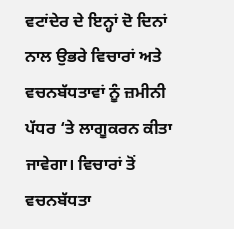ਵਟਾਂਦੇਰ ਦੇ ਇਨ੍ਹਾਂ ਦੋ ਦਿਨਾਂ ਨਾਲ ਉਭਰੇ ਵਿਚਾਰਾਂ ਅਤੇ ਵਚਨਬੱਧਤਾਵਾਂ ਨੂੰ ਜ਼ਮੀਨੀ ਪੱਧਰ ‘ਤੇ ਲਾਗੂਕਰਨ ਕੀਤਾ ਜਾਵੇਗਾ। ਵਿਚਾਰਾਂ ਤੋਂ ਵਚਨਬੱਧਤਾ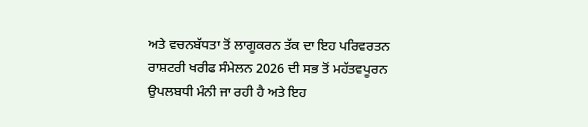ਅਤੇ ਵਚਨਬੱਧਤਾ ਤੋਂ ਲਾਗੂਕਰਨ ਤੱਕ ਦਾ ਇਹ ਪਰਿਵਰਤਨ ਰਾਸ਼ਟਰੀ ਖਰੀਫ ਸੰਮੇਲਨ 2026 ਦੀ ਸਭ ਤੋਂ ਮਹੱਤਵਪੂਰਨ ਉਪਲਬਧੀ ਮੰਨੀ ਜਾ ਰਹੀ ਹੈ ਅਤੇ ਇਹ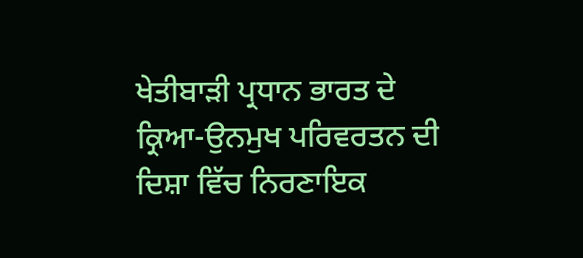ਖੇਤੀਬਾੜੀ ਪ੍ਰਧਾਨ ਭਾਰਤ ਦੇ ਕ੍ਰਿਆ-ਉਨਮੁਖ ਪਰਿਵਰਤਨ ਦੀ ਦਿਸ਼ਾ ਵਿੱਚ ਨਿਰਣਾਇਕ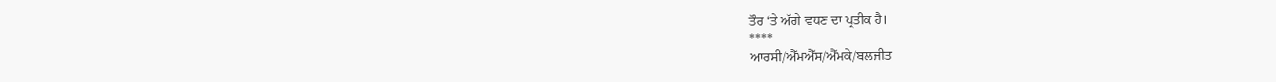ਤੌਰ ‘ਤੇ ਅੱਗੇ ਵਧਣ ਦਾ ਪ੍ਰਤੀਕ ਹੈ।
****
ਆਰਸੀ/ਐੱਮਐੱਸ/ਐੱਮਕੇ/ਬਲਜੀਤ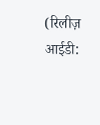(रिलीज़ आईडी: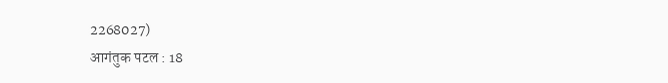2268027)
आगंतुक पटल : 18